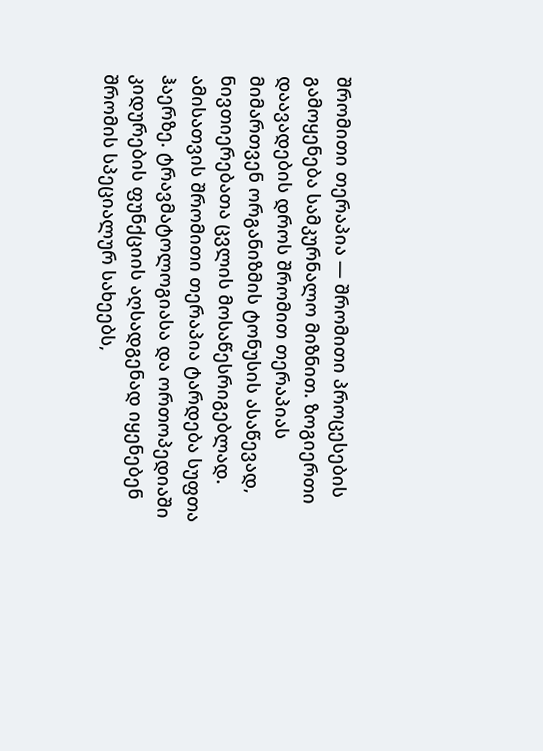შრომითი თერაპია — შრომითი პროცესების გამოყენება სამკურნალო მიზნით. ზოგიერთი დაავადების დროს შრომით თერაპიას მიმართვენ ორგანიზმის ტონუსის ასაწევად, ნივთიერებათა ცვლის მოსაწესრიგებლად. ამისათვის შრომითი თერაპია ტარდება სუფთა ჰაერზე. ტრავმატოლოგიასა და ორთოპედიაში კიდურების ფუნქციის აღსადგენად იყენებენ შრომის სპეციალურ სახეებს,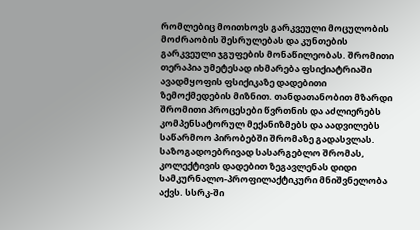რომლებიც მოითხოვს გარკვეული მოცულობის მოძრაობის შესრულებას და კუნთების გარკვეული ჯგუფების მონაწილეობას. შრომითი თერაპია უმეტესად იხმარება ფსიქიატრიაში ავადმყოფის ფსიქიკაზე დადებითი ზემოქმედების მიზნით. თანდათანობით მზარდი შრომითი პროცესები წვრთნის და აძლიერებს კომპენსატორულ მექანიზმებს და აადვილებს საწარმოო პირობებში შრომაზე გადასვლას. საზოგადოებრივად სასარგებლო შრომას, კოლექტივის დადებით ზეგავლენას დიდი სამკურნალო-პროფილაქტიკური მნიშვნელობა აქვს. სსრკ-ში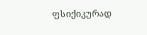ფსიქიკურად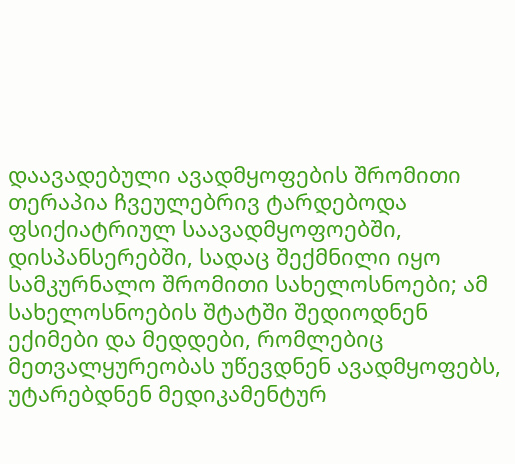დაავადებული ავადმყოფების შრომითი თერაპია ჩვეულებრივ ტარდებოდა ფსიქიატრიულ საავადმყოფოებში, დისპანსერებში, სადაც შექმნილი იყო სამკურნალო შრომითი სახელოსნოები; ამ სახელოსნოების შტატში შედიოდნენ ექიმები და მედდები, რომლებიც მეთვალყურეობას უწევდნენ ავადმყოფებს, უტარებდნენ მედიკამენტურ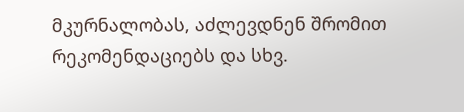მკურნალობას, აძლევდნენ შრომით რეკომენდაციებს და სხვ.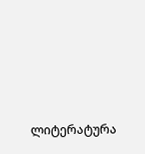ლიტერატურა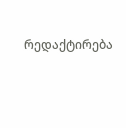რედაქტირება